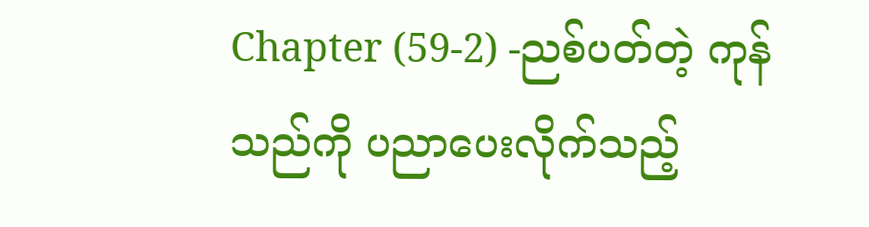Chapter (59-2) -ညစ်ပတ်တဲ့ ကုန်သည်ကို ပညာပေးလိုက်သည့်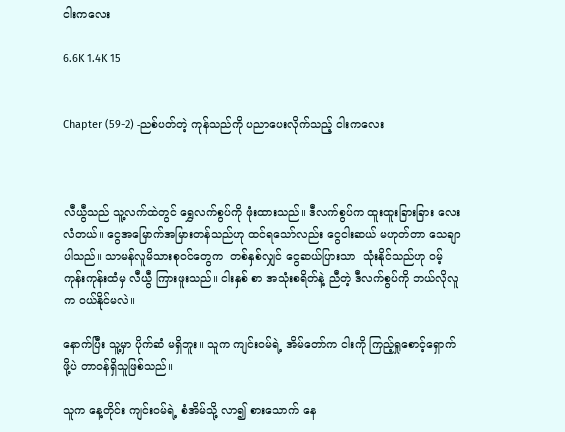ငါးကလေး

6.6K 1.4K 15


Chapter (59-2) -ညစ်ပတ်တဲ့ ကုန်သည်ကို ပညာပေးလိုက်သည့် ငါးကလေး



လီယွီသည် သူ့လက်ထဲတွင် ရွှေလက်စွပ်ကို ဖုံးထားသည်။ ဒီလက်စွပ်က ထူးထူးခြားခြား လေးလံတယ်။ ငွေအမြောက်အမြားတန်သည်ဟု ထင်ရသော်လည်း ငွေငါးဆယ် မဟုတ်တာ သေချာပါသည်။ သာမန်လူမိသားစုဝင်တွေက  တစ်နှစ်လျှင် ငွေဆယ်ပြားသာ  သုံးနိုင်သည်ဟု ဝမ့်ကုန်းကုန်းထံမှ လီယွီ ကြားဖူးသည်။ ငါးနှစ် စာ အသုံးစရိတ်နဲ့ ညီတဲ့ ဒီလက်စွပ်ကို ဘယ်လိုလူက ဝယ်နိုင်မလဲ။

နောက်ပြီး သူ့မှာ ပိုက်ဆံ မရှိဘူး။ သူက ကျင်းဝမ်ရဲ့ အိမ်တော်က ငါးကို ကြည့်ရှုစောင့်ရှောက်ဖို့ပဲ တာဝန်ရှိသူဖြစ်သည်။

သူက နေ့တိုင်း ကျင်းဝမ်ရဲ့ စံအိမ်သို့ လာ၍ စားသောက် နေ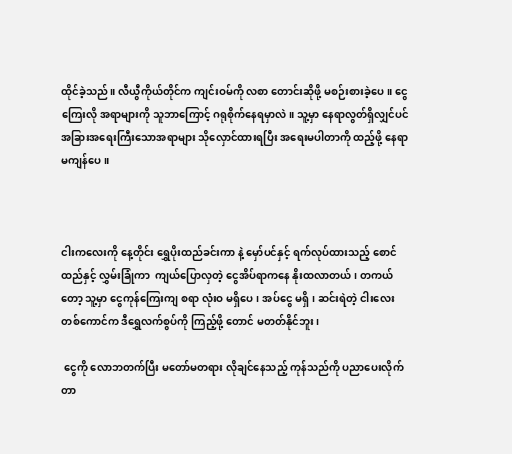ထိုင်ခဲ့သည်။ လီယွီကိုယ်တိုင်က ကျင်းဝမ်ကို လစာ တောင်းဆိုဖို့ မစဉ်းစားခဲ့ပေ။ ငွေကြေးလို အရာများကို သူဘာကြောင့် ဂရုစိုက်နေရမှာလဲ။ သူ့မှာ နေရာလွတ်ရှိလျှင်ပင် အခြားအရေးကြီးသောအရာများ သိုလှောင်ထားရပြီး အရေးမပါတာကို ထည့်ဖို့ နေရာမကျန်ပေ။



ငါးကလေးကို နေ့တိုင်း ရွှေပိုးထည်ခင်းကာ နဲ့ မှော်ပင်နှင့် ရက်လုပ်ထားသည့် စောင်ထည်နှင့် လွှမ်းခြုံကာ  ကျယ်ပြောလှတဲ့ ငွေအိပ်ရာကနေ နိုးထလာတယ်၊ တကယ်တော့ သူ့မှာ ငွေကုန်ကြေးကျ စရာ လုံးဝ မရှိပေ၊ အပ်ငွေ မရှိ၊ ဆင်းရဲတဲ့ ငါးလေးတစ်ကောင်က ဒီရွှေလက်စွပ်ကို ကြည့်ဖို့ တောင် မတတ်နိုင်ဘူး၊

 ငွေကို လောဘတက်ပြီး မတော်မတရား လိုချင်နေသည့် ကုန်သည်ကို ပညာပေးလိုက်တာ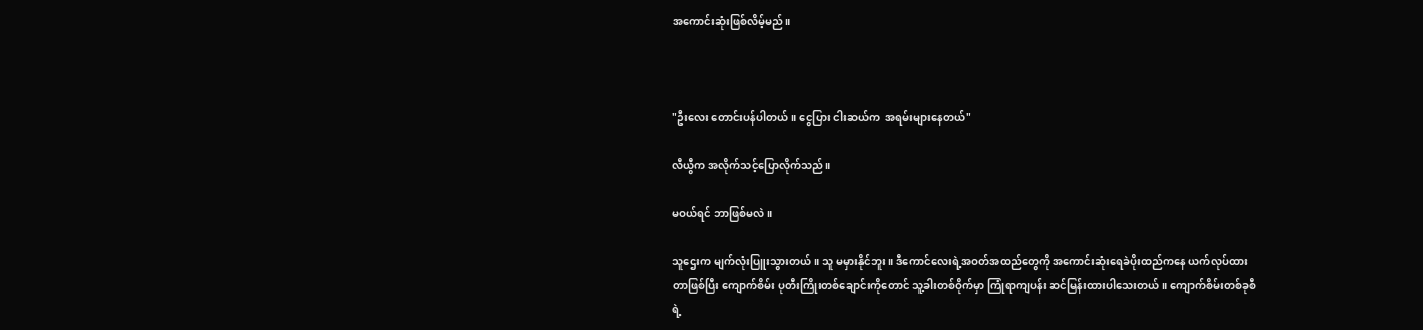အကောင်းဆုံးဖြစ်လိမ့်မည်။



"ဦးလေး တောင်းပန်ပါတယ်။ ငွေပြား ငါးဆယ်က  အရမ်းများနေတယ်"

လီယွီက အလိုက်သင့်ပြောလိုက်သည်။

မဝယ်ရင် ဘာဖြစ်မလဲ။

သူဌေးက မျက်လုံးပြူးသွားတယ်။ သူ မမှားနိုင်ဘူး။ ဒီကောင်လေးရဲ့အဝတ်အထည်တွေကို အကောင်းဆုံးရေခဲပိုးထည်ကနေ ယက်လုပ်ထားတာဖြစ်ပြီး ကျောက်စိမ်း ပုတီးကြိုးတစ်ချောင်းကိုတောင် သူ့ခါးတစ်ဝိုက်မှာ ကြုံရာကျပန်း ဆင်မြန်းထားပါသေးတယ်။ ကျောက်စိမ်းတစ်ခုစီရဲ့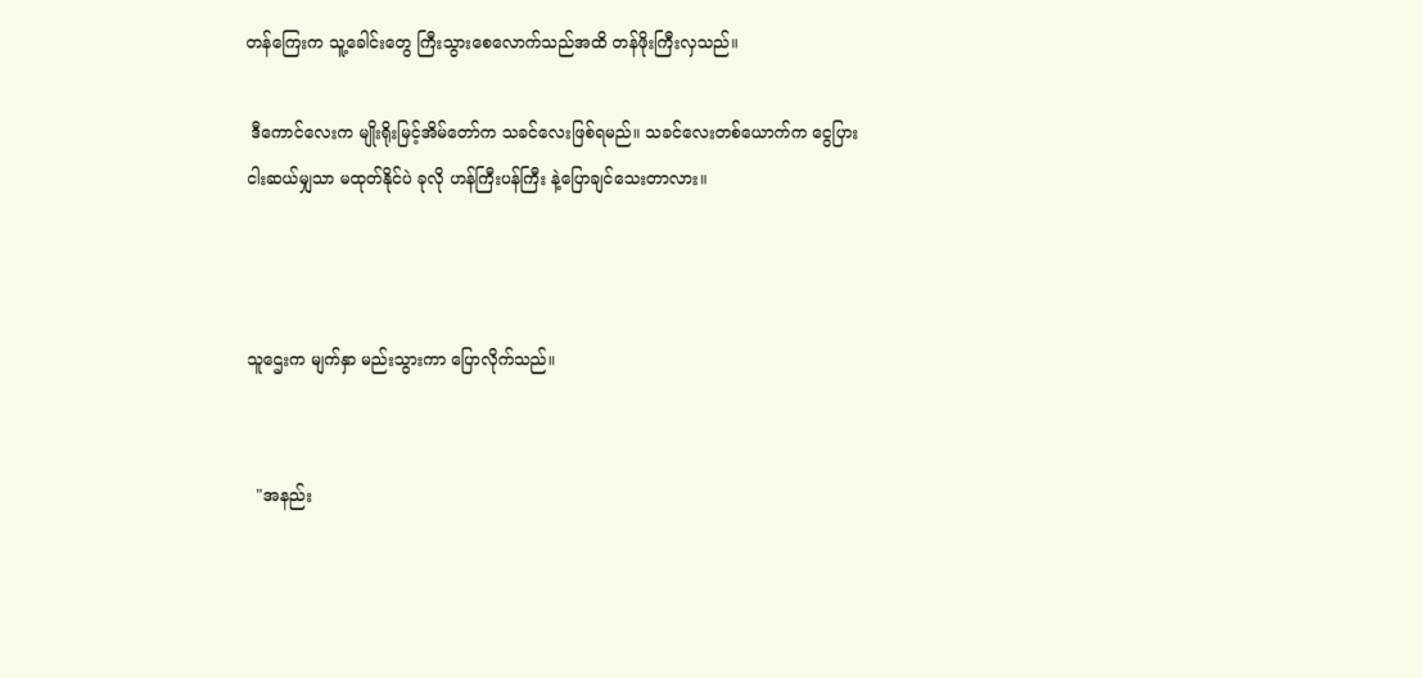တန်ကြေးက သူ့ခေါင်းတွေ ကြီးသွားစေလောက်သည်အထိ တန်ဖိုးကြီးလှသည်။

 ဒီကောင်လေးက မျိုးရိုးမြင့်အိမ်တော်က သခင်လေးဖြစ်ရမည်။ သခင်လေးတစ်ယောက်က ငွေပြား  ငါးဆယ်မျှသာ မထုတ်နိုင်ပဲ ခုလို ဟန်ကြီးပန်ကြီး နဲ့ပြောချင်သေးတာလား။



သူဌေးက မျက်နှာ မည်းသွားကာ ပြောလိုက်သည်။


  "အနည်း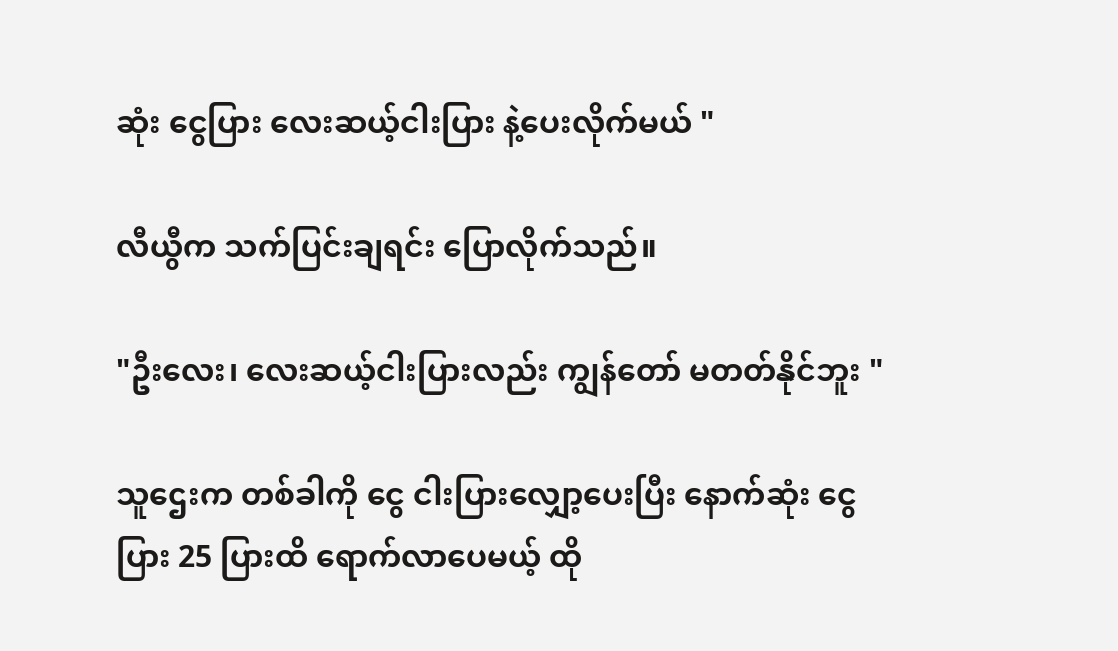ဆုံး ငွေပြား လေးဆယ့်ငါးပြား နဲ့ပေးလိုက်မယ် "

လီယွီက သက်ပြင်းချရင်း ပြောလိုက်သည်။

"ဦးလေး၊ လေးဆယ့်ငါးပြားလည်း ကျွန်တော် မတတ်နိုင်ဘူး "

သူဌေးက တစ်ခါကို ငွေ ငါးပြားလျှော့ပေးပြီး နောက်ဆုံး ငွေပြား 25 ပြားထိ ရောက်လာပေမယ့် ထို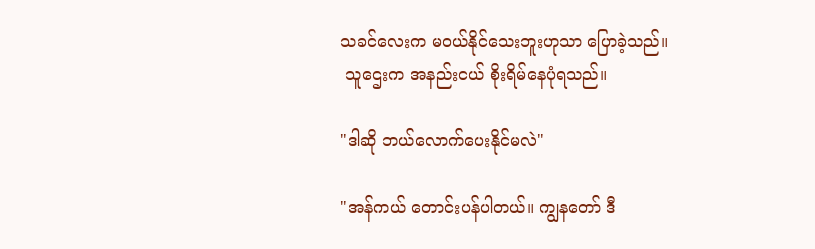သခင်လေးက မဝယ်နိုင်သေးဘူးဟုသာ ပြောခဲ့သည်။
 သူဌေးက အနည်းငယ် စိုးရိမ်နေပုံရသည်။

"ဒါဆို ဘယ်လောက်ပေးနိုင်မလဲ"

"အန်ကယ် တောင်းပန်ပါတယ်။ ကျွနတော် ဒီ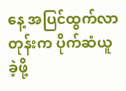နေ့ အပြင်ထွက်လာတုန်းက ပိုက်ဆံယူခဲ့ဖို့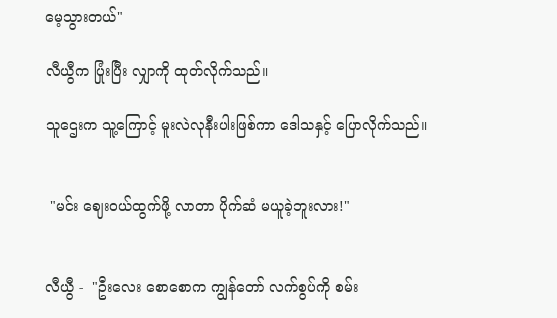မေ့သွားတယ်"

လီယွီက ပြုံးပြီး လျှာကို ထုတ်လိုက်သည်။

သူဌေးက သူ့ကြောင့် မူးလဲလုနီးပါးဖြစ်ကာ ဒေါသနှင့် ပြောလိုက်သည်။


 "မင်း ဈေးဝယ်ထွက်ဖို့ လာတာ ပိုက်ဆံ မယူခဲ့ဘူးလား!"


လီယွီ -  "ဦးလေး စောစောက ကျွန်တော် လက်စွပ်ကို စမ်း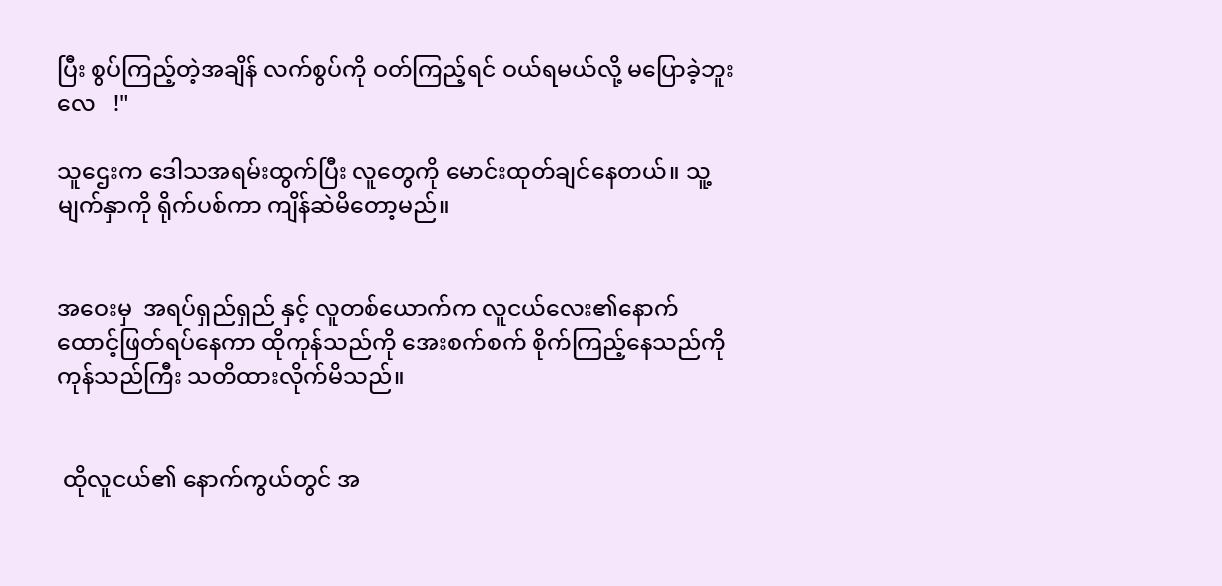ပြီး စွပ်ကြည့်တဲ့အချိန် လက်စွပ်ကို ဝတ်ကြည့်ရင် ဝယ်ရမယ်လို့ မပြောခဲ့ဘူးလေ   !"

သူဌေးက ဒေါသအရမ်းထွက်ပြီး လူတွေကို မောင်းထုတ်ချင်နေတယ်။ သူ့မျက်နှာကို ရိုက်ပစ်ကာ ကျိန်ဆဲမိတော့မည်။


အဝေးမှ  အရပ်ရှည်ရှည် နှင့် လူတစ်ယောက်က လူငယ်လေး၏နောက်  ထောင့်ဖြတ်ရပ်နေကာ ထိုကုန်သည်ကို အေးစက်စက် စိုက်ကြည့်နေသည်ကို ကုန်သည်ကြီး သတိထားလိုက်မိသည်။


 ထိုလူငယ်၏ နောက်ကွယ်တွင် အ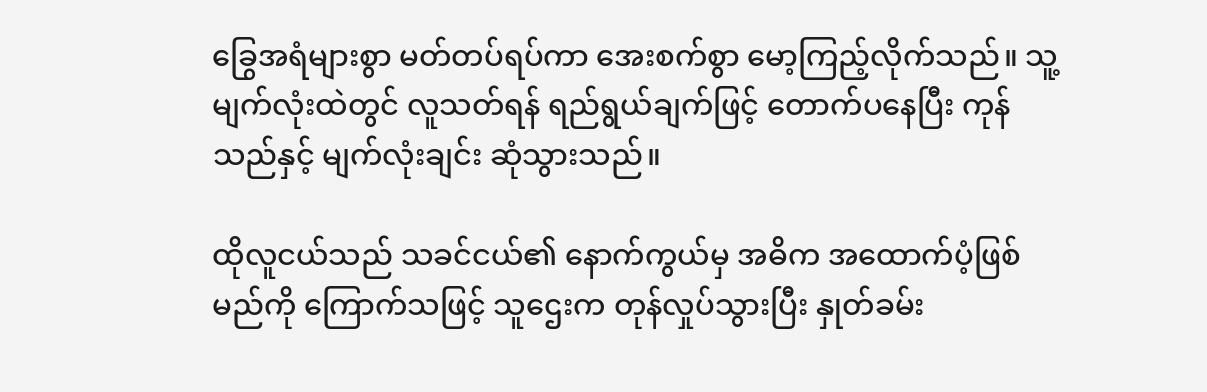ခြွေအရံများစွာ မတ်တပ်ရပ်ကာ အေးစက်စွာ မော့ကြည့်လိုက်သည်။ သူ့မျက်လုံးထဲတွင် လူသတ်ရန် ရည်ရွယ်ချက်ဖြင့် တောက်ပနေပြီး ကုန်သည်နှင့် မျက်လုံးချင်း ဆုံသွားသည်။

ထိုလူငယ်သည် သခင်ငယ်၏ နောက်ကွယ်မှ အဓိက အထောက်ပံ့ဖြစ်မည်ကို ကြောက်သဖြင့် သူဌေးက တုန်လှုပ်သွားပြီး နှုတ်ခမ်း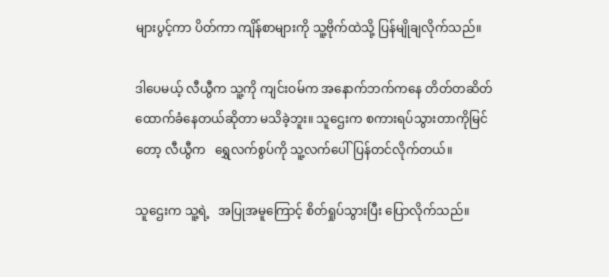များပွင့်ကာ ပိတ်ကာ ကျိန်စာများကို သူ့ဗိုက်ထဲသို့ ပြန်မျိုချလိုက်သည်။

ဒါပေမယ့် လီယွီက သူ့ကို ကျင်းဝမ်က အနောက်ဘက်ကနေ တိတ်တဆိတ်  ထောက်ခံနေတယ်ဆိုတာ မသိခဲ့ဘူး။ သူဌေးက စကားရပ်သွားတာကိုမြင်တော့ လီယွီက   ရွှေလက်စွပ်ကို သူ့လက်ပေါ်ပြန်တင်လိုက်တယ်။

သူဌေးက သူ့ရဲ့   အပြုအမူကြောင့် စိတ်ရှုပ်သွားပြီး ပြောလိုက်သည်။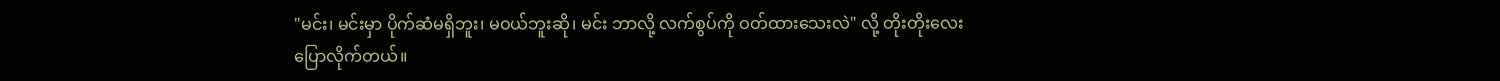"မင်း၊ မင်းမှာ ပိုက်ဆံမရှိဘူး၊ မဝယ်ဘူးဆို၊ မင်း ဘာလို့ လက်စွပ်ကို ဝတ်ထားသေးလဲ" လို့ တိုးတိုးလေးပြောလိုက်တယ်။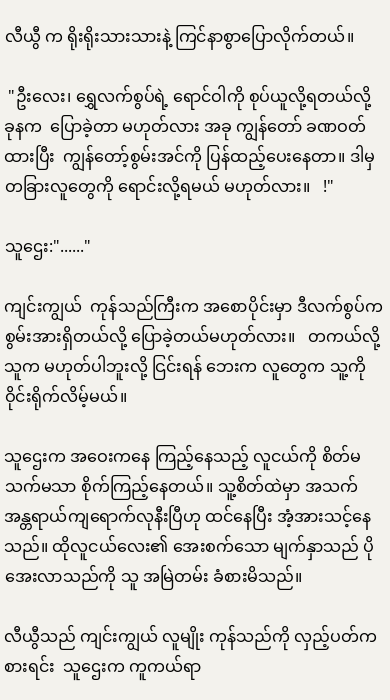လီယွီ က ရိုးရိုးသားသားနဲ့ ကြင်နာစွာပြောလိုက်တယ်။

 "ဦးလေး၊ ရွှေလက်စွပ်ရဲ့ ရောင်ဝါကို စုပ်ယူလို့ရတယ်လို့ ခုနက  ပြောခဲ့တာ မဟုတ်လား အခု ကျွန်တော် ခဏဝတ်ထားပြီး  ကျွန်တော့်စွမ်းအင်ကို ပြန်ထည့်ပေးနေတာ။ ဒါမှ တခြားလူတွေကို ရောင်းလို့ရမယ် မဟုတ်လား။   !"

သူဌေး:"......"

ကျင်းကျွယ်  ကုန်သည်ကြီးက အစောပိုင်းမှာ ဒီလက်စွပ်က စွမ်းအားရှိတယ်လို့ ပြောခဲ့တယ်မဟုတ်လား။   တကယ်လို့ သူက မဟုတ်ပါဘူးလို့ ငြင်းရန် ဘေးက လူတွေက သူ့ကိုဝိုင်းရိုက်လိမ့်မယ်။

သူဌေးက အဝေးကနေ ကြည့်နေသည့် လူငယ်ကို စိတ်မသက်မသာ စိုက်ကြည့်နေတယ်။ သူ့စိတ်ထဲမှာ အသက် အန္တရာယ်ကျရောက်လုနီးပြီဟု ထင်နေပြီး အံ့အားသင့်နေသည်။ ထိုလူငယ်လေး၏ အေးစက်သော မျက်နှာသည် ပိုအေးလာသည်ကို သူ အမြဲတမ်း ခံစားမိသည်။

လီယွီသည် ကျင်းကျွယ် လူမျိုး ကုန်သည်ကို လှည့်ပတ်ကစားရင်း  သူဌေးက ကူကယ်ရာ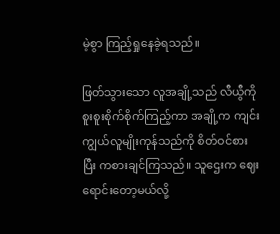မဲ့စွာ ကြည့်ရှုနေခဲ့ရသည်။

ဖြတ်သွားသော လူအချို့သည် လီယွီကို စူးစူးစိုက်စိုက်ကြည့်ကာ အချို့က ကျင်းကျွယ်လူမျိုးကုန်သည်ကို စိတ်ဝင်စားပြီး ကစားချင်ကြသည်။ သူဌေးက ဈေးရောင်းတော့မယ်လို့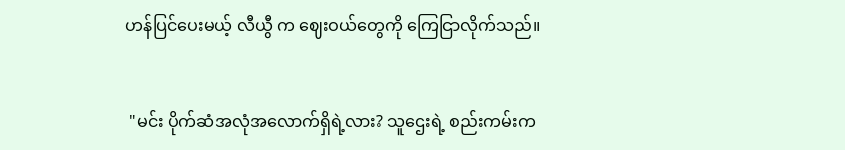ဟန်ပြင်ပေးမယ့် လီယွီ က ဈေးဝယ်တွေကို ကြေငြာလိုက်သည်။


 "မင်း ပိုက်ဆံအလုံအလောက်ရှိရဲ့လား? သူဌေးရဲ့ စည်းကမ်းက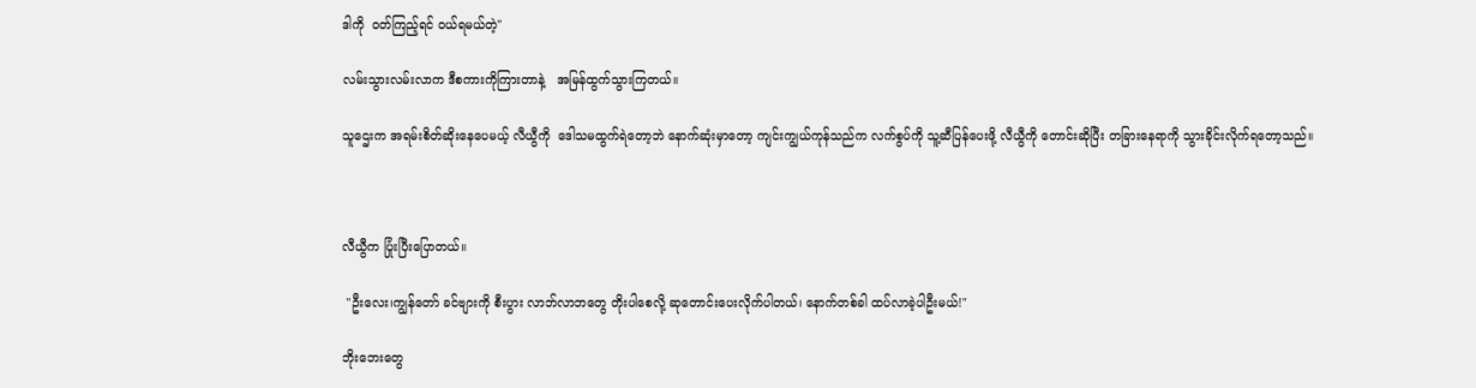ဒါကို  ဝတ်ကြည့်ရင် ဝယ်ရမယ်တဲ့"

လမ်းသွားလမ်းလာက ဒီစကားကိုကြားတာနဲ့   အမြန်ထွက်သွားကြတယ်။

သူဌေးက အရမ်းစိတ်ဆိုးနေပေမယ့် လီယွီကို  ဒေါသမထွက်ရဲတော့ဘဲ နောက်ဆုံးမှာတော့ ကျင်းကျွယ်ကုန်သည်က လက်စွပ်ကို သူ့ဆီပြန်ပေးဖို့ လီယွီကို တောင်းဆိုပြီး တခြားနေရာကို သွားခိုင်းလိုက်ရတော့သည်။



လီယွီက ပြုံးပြီးပြောတယ်။

 "ဦးလေး၊ကျွန်တော် ခင်ဗျားကို စီးပွား လာဘ်လာဘတွေ တိုးပါစေလို့ ဆုတောင်းပေးလိုက်ပါတယ်၊ နောက်တစ်ခါ ထပ်လာခဲ့ပါဦးမယ်!"

ဘိုးဘေးတွေ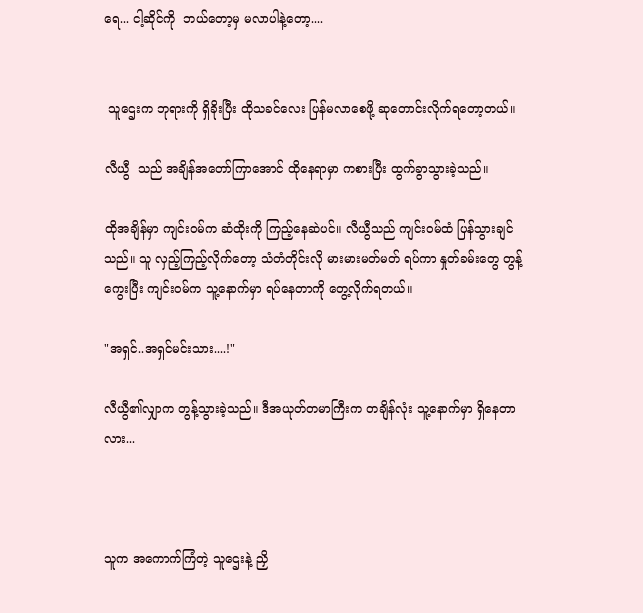ရေ... ငါ့ဆိုင်ကို  ဘယ်တော့မှ မလာပါနဲ့တော့....


 သူဌေးက ဘုရားကို ရှိခိုးပြီး ထိုသခင်လေး ပြန်မလာစေဖို့ ဆုတောင်းလိုက်ရတော့တယ်။

လီယွီ  သည် အချိန်အတော်ကြာအောင် ထိုနေရာမှာ ကစားပြီး ထွက်ခွာသွားခဲ့သည်။

ထိုအချိန်မှာ ကျင်းဝမ်က ဆံထိုးကို ကြည့်နေဆဲပင်။ လီယွီသည် ကျင်းဝမ်ထံ ပြန်သွားချင်သည်။ သူ လှည့်ကြည့်လိုက်တော့ သံတံတိုင်းလို မားမားမတ်မတ် ရပ်ကာ နှုတ်ခမ်းတွေ တွန့်ကွေးပြီး ကျင်းဝမ်က သူ့နောက်မှာ ရပ်နေတာကို တွေ့လိုက်ရတယ်။

"အရှင်..အရှင်မင်းသား....!"

လီယွီ၏လျှာက တွန့်သွားခဲ့သည်။ ဒီအယုတ်တမာကြီးက တချိန်လုံး သူ့နောက်မှာ ရှိနေတာလား...



သူက အကောက်ကြံတဲ့ သူဌေးနဲ့ ညှိ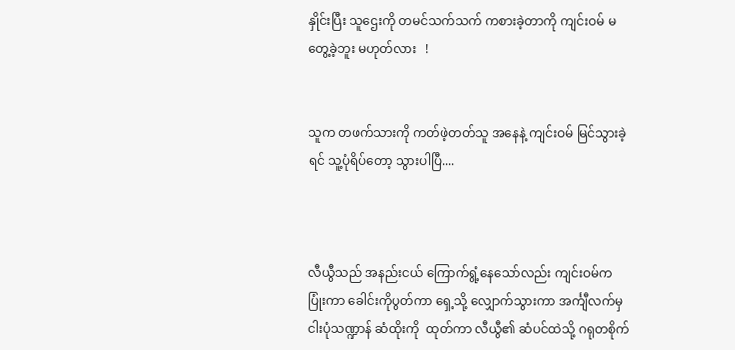နှိုင်းပြီး သူဌေးကို တမင်သက်သက် ကစားခဲ့တာကို ကျင်းဝမ် မတွေ့ခဲ့ဘူး မဟုတ်လား   !


သူက တဖက်သားကို ကတ်ဖဲ့တတ်သူ အနေနဲ့ ကျင်းဝမ် မြင်သွားခဲ့ရင် သူ့ပုံရိပ်တော့ သွားပါပြီ....



လီယွီသည် အနည်းငယ် ကြောက်ရွံ့နေသော်လည်း ကျင်းဝမ်က ပြုံးကာ ခေါင်းကိုပွတ်ကာ ရှေ့သို့ လျှောက်သွားကာ အင်္ကျီလက်မှ ငါးပုံသဏ္ဍာန် ဆံထိုးကို  ထုတ်ကာ လီယွီ၏ ဆံပင်ထဲသို့ ဂရုတစိုက်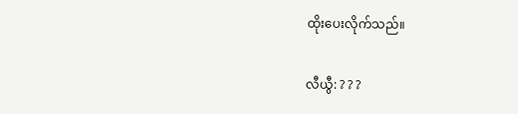ထိုးပေးလိုက်သည်။

လီယွီ: ? ? ?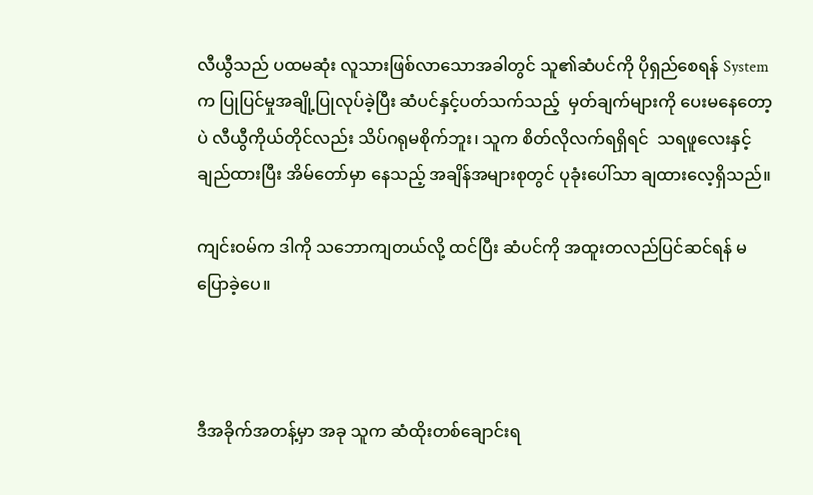လီယွီသည် ပထမဆုံး လူသားဖြစ်လာသောအခါတွင် သူ၏ဆံပင်ကို ပိုရှည်စေရန် System က ပြုပြင်မှုအချို့ပြုလုပ်ခဲ့ပြီး ဆံပင်နှင့်ပတ်သက်သည့်  မှတ်ချက်များကို ပေးမနေတော့ပဲ လီယွီကိုယ်တိုင်လည်း သိပ်ဂရုမစိုက်ဘူး၊ သူက စိတ်လိုလက်ရရှိရင်  သရဖူလေးနှင့် ချည်ထားပြီး အိမ်တော်မှာ နေသည့် အချိန်အများစုတွင် ပုခုံးပေါ်သာ ချထားလေ့ရှိသည်။

ကျင်းဝမ်က ဒါကို သဘောကျတယ်လို့ ထင်ပြီး ဆံပင်ကို အထူးတလည်ပြင်ဆင်ရန် မပြောခဲ့ပေ။



ဒီအခိုက်အတန့်မှာ အခု သူက ဆံထိုးတစ်ချောင်းရ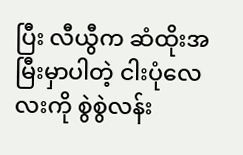ပြီး လီယွီက ဆံထိုးအမြီးမှာပါတဲ့ ငါးပုံလေလးကို စွဲစွဲလန်း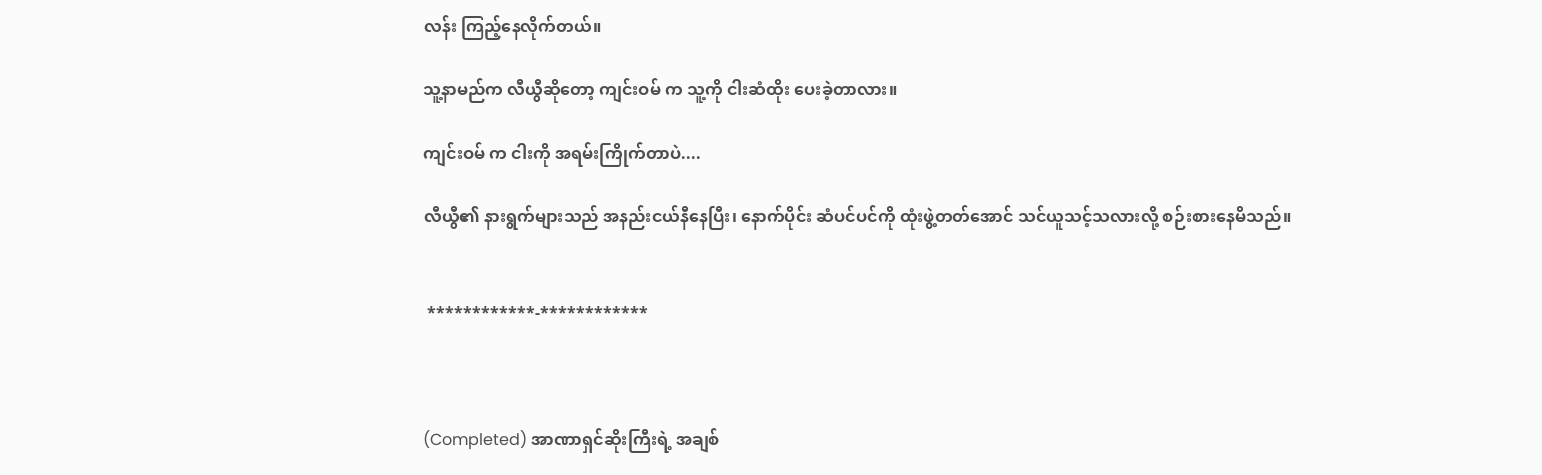လန်း ကြည့်နေလိုက်တယ်။

သူ့နာမည်က လီယွီဆိုတော့ ကျင်းဝမ် က သူ့ကို ငါးဆံထိုး ပေးခဲ့တာလား။

ကျင်းဝမ် က ငါးကို အရမ်းကြိုက်တာပဲ....

လီယွီ၏ နားရွက်များသည် အနည်းငယ်နီနေပြီး၊ နောက်ပိုင်း ဆံပင်ပင်ကို ထုံးဖွဲ့တတ်အောင် သင်ယူသင့်သလားလို့ စဉ်းစားနေမိသည်။


 ************-************



(Completed) အာဏာရှင်ဆိုးကြီးရဲ့ အချစ်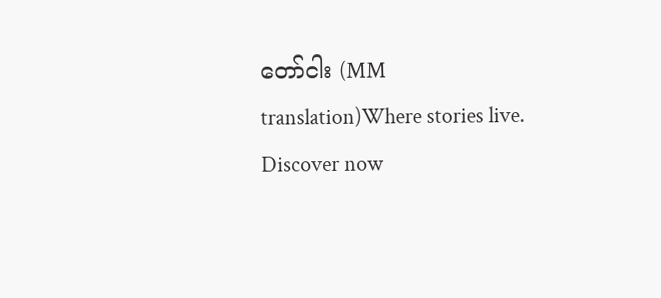တော်ငါး (MM translation)Where stories live. Discover now